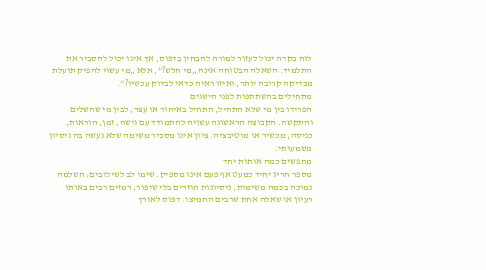לוח בקרה יכול לעזור למורה להבחין בדפוס, אך אינו יכול להסביר את התלמיד. השאלה הבטוחה אינה „מי חלש?”, אלא „מי עשוי להפיק תועלת מבדיקה קרובה יותר, ואיזו ראיה כדאי לבדוק עכשיו?”.
מתחילים בהשתתפות לפני הישגים
הפרידו בין מי שלא התחיל, התחיל באיחור או עצר, לבין מי שהשלים והתקשה. הקבוצה הראשונה עשויה להתמודד עם גישה, זמן, הוראות, כניסה, מכשיר או מוטיבציה. ציון אינו מסביר משימה שלא נעשה בה ניסיון משמעותי.
מחפשים כמה אותות יחד
מספר חריג יחיד כמעט אף פעם אינו מספיק. שימו לב לשילובים: השלמה נמוכה בכמה משימות, ניסיונות חוזרים בלי שיפור, רמזים רבים באותו רעיון או שאלה אחת שרבים החמיצו. דפוס לאורך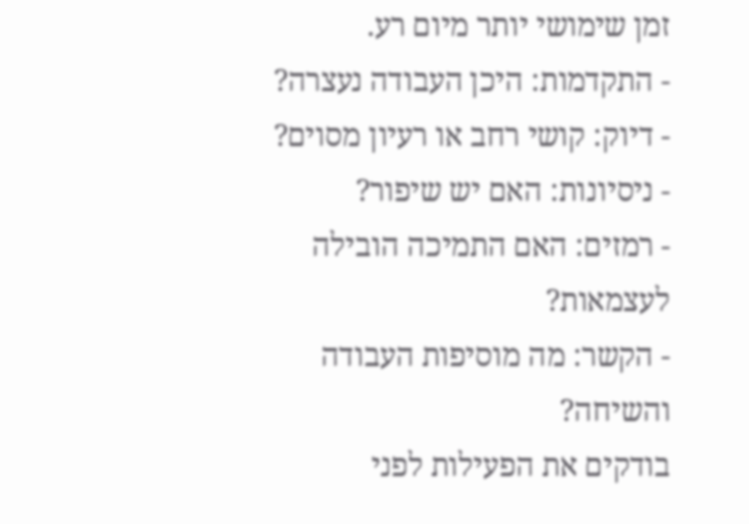זמן שימושי יותר מיום רע.
- התקדמות: היכן העבודה נעצרה?
- דיוק: קושי רחב או רעיון מסוים?
- ניסיונות: האם יש שיפור?
- רמזים: האם התמיכה הובילה לעצמאות?
- הקשר: מה מוסיפות העבודה והשיחה?
בודקים את הפעילות לפני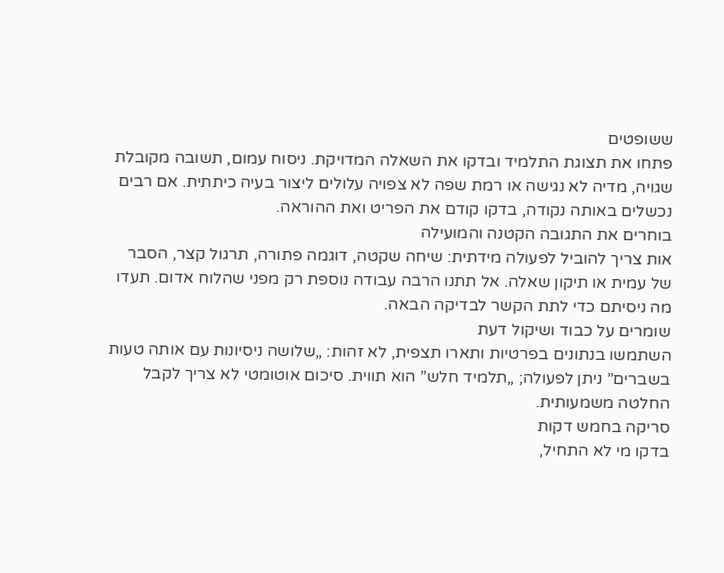ששופטים
פתחו את תצוגת התלמיד ובדקו את השאלה המדויקת. ניסוח עמום, תשובה מקובלת שגויה, מדיה לא נגישה או רמת שפה לא צפויה עלולים ליצור בעיה כיתתית. אם רבים נכשלים באותה נקודה, בדקו קודם את הפריט ואת ההוראה.
בוחרים את התגובה הקטנה והמועילה
אות צריך להוביל לפעולה מידתית: שיחה שקטה, דוגמה פתורה, תרגול קצר, הסבר של עמית או תיקון שאלה. אל תתנו הרבה עבודה נוספת רק מפני שהלוח אדום. תעדו מה ניסיתם כדי לתת הקשר לבדיקה הבאה.
שומרים על כבוד ושיקול דעת
השתמשו בנתונים בפרטיות ותארו תצפית, לא זהות: „שלושה ניסיונות עם אותה טעות בשברים” ניתן לפעולה; „תלמיד חלש” הוא תווית. סיכום אוטומטי לא צריך לקבל החלטה משמעותית.
סריקה בחמש דקות
בדקו מי לא התחיל,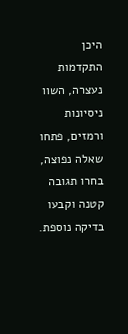היכן התקדמות נעצרה, השוו ניסיונות ורמזים, פתחו שאלה נפוצה, בחרו תגובה קטנה וקבעו בדיקה נוספת.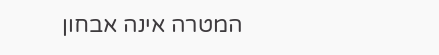המטרה אינה אבחון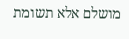מושלם אלא תשומת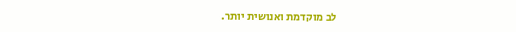לב מוקדמת ואנושית יותר.